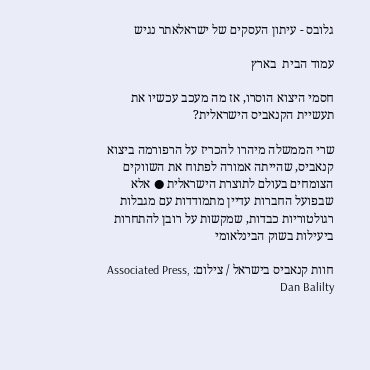גלובס - עיתון העסקים של ישראלאתר נגיש

עמוד הבית  בארץ

חסמי היצוא הוסרו, אז מה מעכב עכשיו את תעשיית הקנאביס הישראלית?

שרי הממשלה מיהרו להכריז על הרפורמה ביצוא קנאביס, שהייתה אמורה לפתוח את השווקים הצומחים בעולם לתוצרת הישראלית ● אלא שבפועל החברות עדיין מתמודדות עם מגבלות רגולטוריות כבדות, שמקשות על רובן להתחרות ביעילות בשוק הבינלאומי

חוות קנאביס בישראל / צילום: Associated Press, Dan Balilty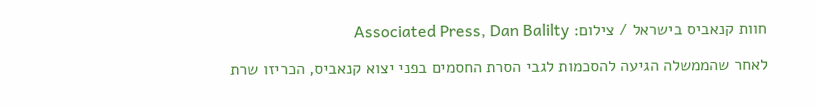חוות קנאביס בישראל / צילום: Associated Press, Dan Balilty

לאחר שהממשלה הגיעה להסכמות לגבי הסרת החסמים בפני יצוא קנאביס, הכריזו שרת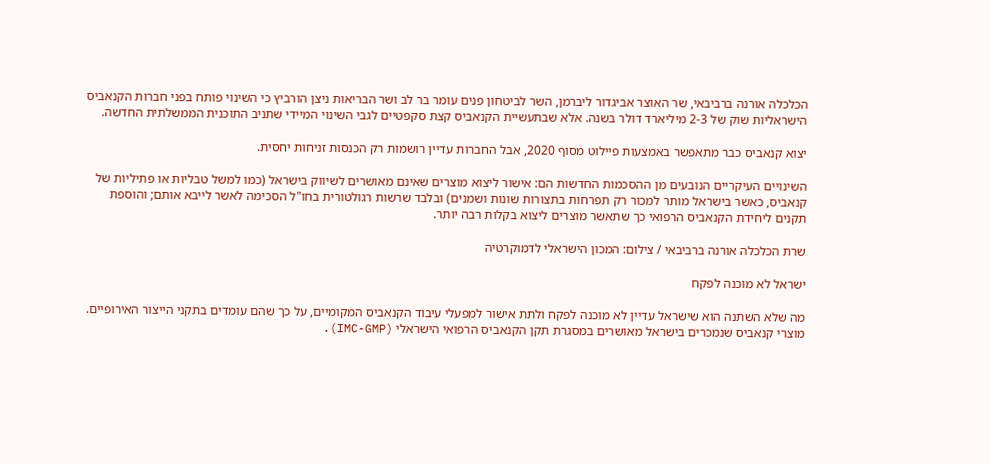הכלכלה אורנה ברביבאי, שר האוצר אביגדור ליברמן, השר לביטחון פנים עומר בר לב ושר הבריאות ניצן הורביץ כי השינוי פותח בפני חברות הקנאביס הישראליות שוק של 2-3 מיליארד דולר בשנה. אלא שבתעשיית הקנאביס קצת סקפטיים לגבי השינוי המיידי שתניב התוכנית הממשלתית החדשה.

יצוא קנאביס כבר מתאפשר באמצעות פיילוט מסוף 2020, אבל החברות עדיין רושמות רק הכנסות זניחות יחסית.

השינויים העיקריים הנובעים מן ההסכמות החדשות הם: אישור ליצוא מוצרים שאינם מאושרים לשיווק בישראל (כמו למשל טבליות או פתיליות של קנאביס, כאשר בישראל מותר למכור רק תפרחות בתצורות שונות ושמנים) ובלבד שרשות רגולטורית בחו"ל הסכימה לאשר לייבא אותם; והוספת תקנים ליחידת הקנאביס הרפואי כך שתאשר מוצרים ליצוא בקלות רבה יותר.

שרת הכלכלה אורנה ברביבאי / צילום: המכון הישראלי לדמוקרטיה

ישראל לא מוכנה לפקח

מה שלא השתנה הוא שישראל עדיין לא מוכנה לפקח ולתת אישור למפעלי עיבוד הקנאביס המקומיים, על כך שהם עומדים בתקני הייצור האירופיים. מוצרי קנאביס שנמכרים בישראל מאושרים במסגרת תקן הקנאביס הרפואי הישראלי (IMC-GMP).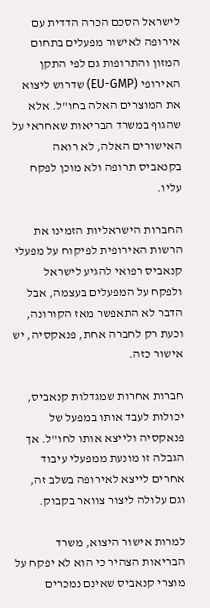לישראל הסכם הכרה הדדית עם אירופה לאישור מפעלים בתחום המזון והתרופות גם לפי התקן האירופי (EU-GMP) שדרוש ליצוא את המוצרים האלה בחו"ל. אלא שהגוף במשרד הבריאות שאחראי על האישורים האלה, לא רואה בקנאביס תרופה ולא מוכן לפקח עליו.

החברות הישראליות הזמינו את הרשות האירופית לפיקוח על מפעלי קנאביס רפואי להגיע לישראל ולפקח על המפעלים בעצמה, אבל הדבר לא התאפשר מאז הקורונה, וכעת רק לחברה אחת, פנאקסיה, יש אישור כזה.

חברות אחרות שמגדלות קנאביס, יכולות לעבד אותו במפעל של פנאקסיה ולייצא אותו לחו"ל. אך הגבלה זו מונעת ממפעלי עיבוד אחרים לייצא לאירופה בשלב זה, וגם עלולה ליצור צוואר בקבוק.

למרות אישור היצוא, משרד הבריאות הצהיר כי הוא לא יפקח על מוצרי קנאביס שאינם נמכרים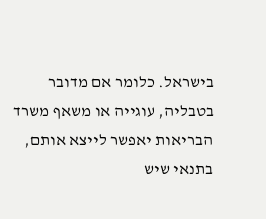בישראל. כלומר אם מדובר בטבליה, עוגייה או משאף משרד הבריאות יאפשר לייצא אותם, בתנאי שיש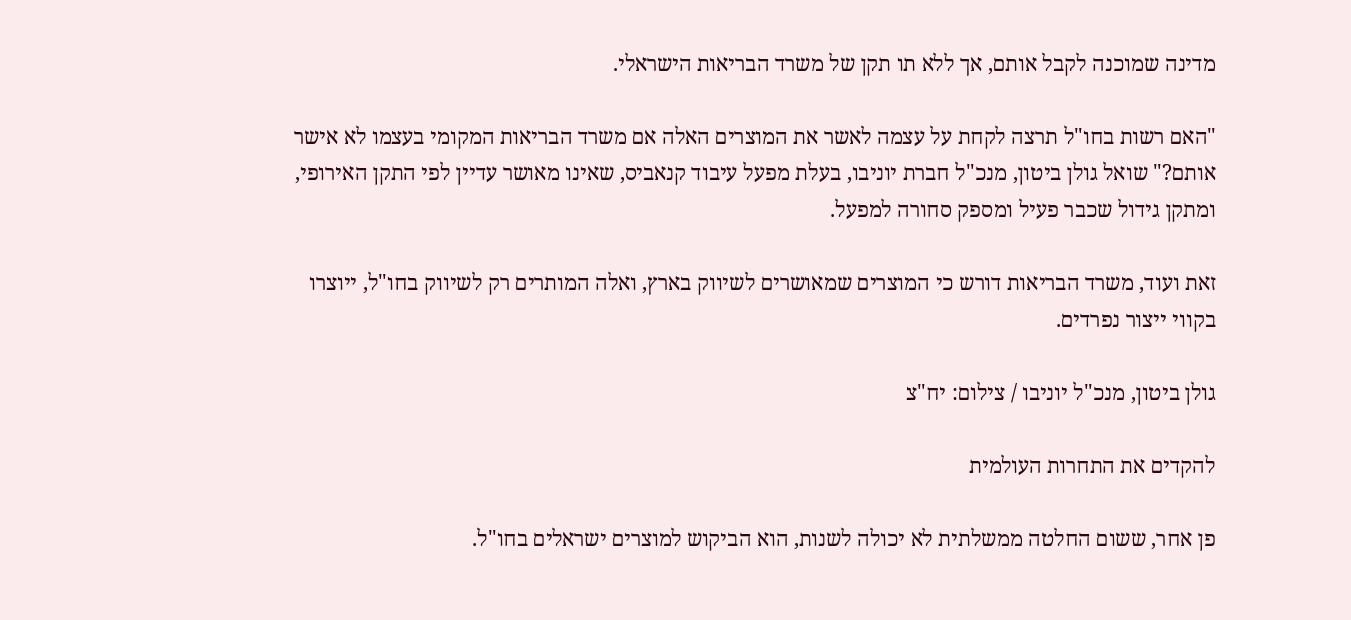מדינה שמוכנה לקבל אותם, אך ללא תו תקן של משרד הבריאות הישראלי.

"האם רשות בחו"ל תרצה לקחת על עצמה לאשר את המוצרים האלה אם משרד הבריאות המקומי בעצמו לא אישר אותם?" שואל גולן ביטון, מנכ"ל חברת יוניבו, בעלת מפעל עיבוד קנאביס, שאינו מאושר עדיין לפי התקן האירופי, ומתקן גידול שכבר פעיל ומספק סחורה למפעל.

זאת ועוד, משרד הבריאות דורש כי המוצרים שמאושרים לשיווק בארץ, ואלה המותרים רק לשיווק בחו"ל, ייוצרו בקווי ייצור נפרדים.

גולן ביטון, מנכ"ל יוניבו / צילום: יח"צ

להקדים את התחרות העולמית

פן אחר, ששום החלטה ממשלתית לא יכולה לשנות, הוא הביקוש למוצרים ישראלים בחו"ל.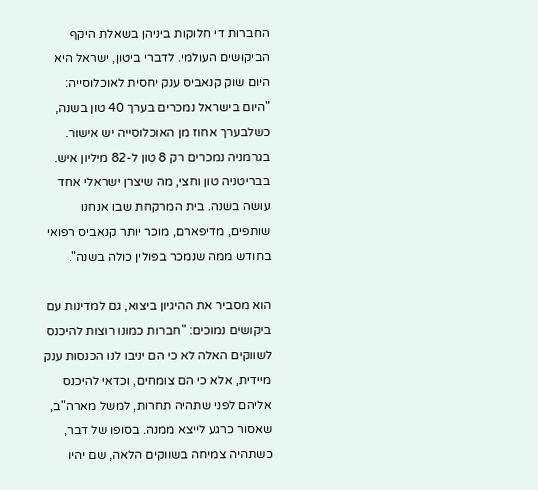החברות די חלוקות ביניהן בשאלת היקף הביקושים העולמי. לדברי ביטון, ישראל היא היום שוק קנאביס ענק יחסית לאוכלוסייה: "היום בישראל נמכרים בערך 40 טון בשנה, כשלבערך אחוז מן האוכלוסייה יש אישור. בגרמניה נמכרים רק 8 טון ל-82 מיליון איש. בבריטניה טון וחצי, מה שיצרן ישראלי אחד עושה בשנה. בית המרקחת שבו אנחנו שותפים, מדיפארם, מוכר יותר קנאביס רפואי בחודש ממה שנמכר בפולין כולה בשנה".

הוא מסביר את ההיגיון ביצוא, גם למדינות עם ביקושים נמוכים: "חברות כמונו רוצות להיכנס לשווקים האלה לא כי הם יניבו לנו הכנסות ענק מיידית, אלא כי הם צומחים, וכדאי להיכנס אליהם לפני שתהיה תחרות, למשל מארה"ב, שאסור כרגע לייצא ממנה. בסופו של דבר, כשתהיה צמיחה בשווקים הלאה, שם יהיו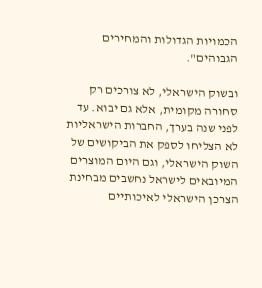הכמויות הגדולות והמחירים הגבוהים".

ובשוק הישראלי, לא צורכים רק סחורה מקומית, אלא גם יבוא. עד לפני שנה בערך, החברות הישראליות לא הצליחו לספק את הביקושים של השוק הישראלי, וגם היום המוצרים המיובאים לישראל נחשבים מבחינת הצרכן הישראלי לאיכותיים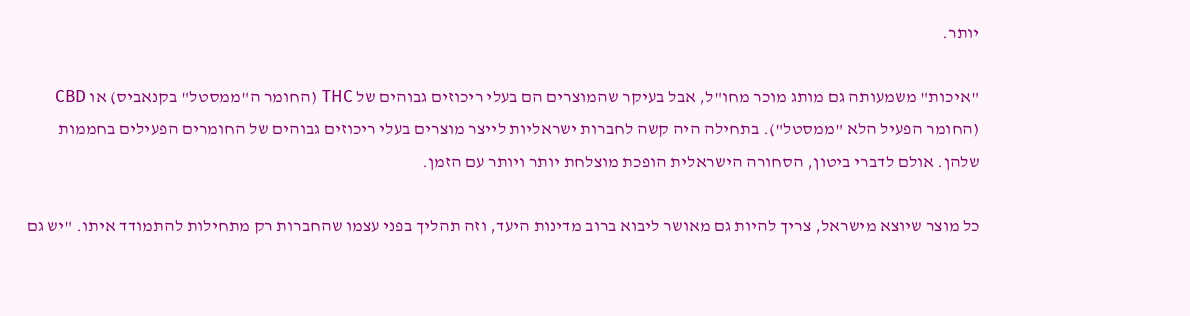יותר.

"איכות" משמעותה גם מותג מוכר מחו"ל, אבל בעיקר שהמוצרים הם בעלי ריכוזים גבוהים של THC (החומר ה"ממסטל" בקנאביס) או CBD (החומר הפעיל הלא "ממסטל"). בתחילה היה קשה לחברות ישראליות לייצר מוצרים בעלי ריכוזים גבוהים של החומרים הפעילים בחממות שלהן. אולם לדברי ביטון, הסחורה הישראלית הופכת מוצלחת יותר ויותר עם הזמן.

כל מוצר שיוצא מישראל, צריך להיות גם מאושר ליבוא ברוב מדינות היעד, וזה תהליך בפני עצמו שהחברות רק מתחילות להתמודד איתו. "יש גם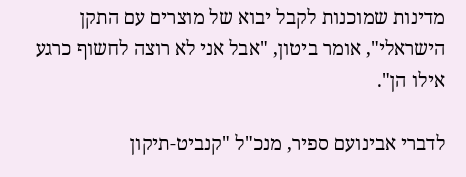מדינות שמוכנות לקבל יבוא של מוצרים עם התקן הישראלי", אומר ביטון, "אבל אני לא רוצה לחשוף כרגע אילו הן".

לדברי אבינועם ספיר, מנכ"ל "קנביט-תיקון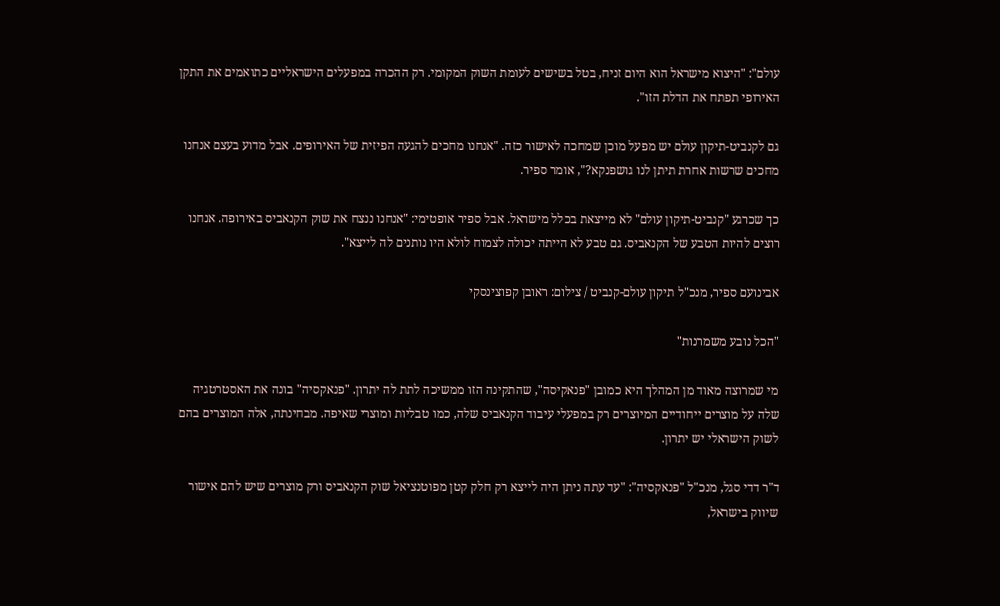עולם": "היצוא מישראל הוא היום זניח, בטל בשישים לעומת השוק המקומי. רק ההכרה במפעלים הישראליים כתואמים את התקן האירופי תפתח את הדלת הזו".

גם לקנביט-תיקון עולם יש מפעל מוכן שמחכה לאישור כזה. "אנחנו מחכים להגעה הפיזית של האירופים. אבל מדוע בעצם אנחנו מחכים שרשות אחרת תיתן לנו גושפנקא?", אומר ספיר.

כך שכרגע "קנביט-תיקון עולם" לא מייצאת בכלל מישראל. אבל ספיר אופטימי: "אנחנו ננצח את שוק הקנאביס באירופה. אנחנו רוצים להיות הטבע של הקנאביס. גם טבע לא הייתה יכולה לצמוח לולא היו נותנים לה לייצא".

אבינועם ספיר, מנכ"ל תיקון עולם-קנביט / צילום: ראובן קפוצינסקי

"הכל נובע משמרנות"

מי שמרוצה מאוד מן המהלך היא כמובן "פנאקיסה", שהתקינה הזו ממשיכה לתת לה יתרון. "פנאקסיה" בונה את האסטרטגיה שלה על מוצרים ייחודיים המיוצרים רק במפעלי עיבוד הקנאביס שלה, כמו טבליות ומוצרי שאיפה. מבחינתה, אלה המוצרים בהם לשוק הישראלי יש יתרון.

ד"ר דדי סגל, מנכ"ל "פנאקסיה": "עד עתה ניתן היה לייצא רק חלק קטן מפוטנציאל שוק הקנאביס ורק מוצרים שיש להם אישור שיווק בישראל,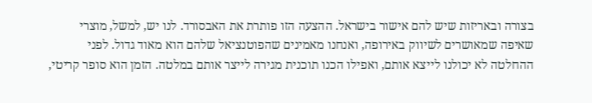בצורה ובאריזות שיש להם אישור בישראל. ההצעה הזו פותרת את האבסורד. לנו יש, למשל, מוצרי שאיפה שמאושרים לשיווק באירופה, ואנחנו מאמינים שהפוטנציאל שלהם הוא מאוד גדול. לפני ההחלטה לא יכולנו לייצא אותם, ואפילו הכנו תוכנית מגירה לייצר אותם במלטה. הזמן הוא סופר קריטי,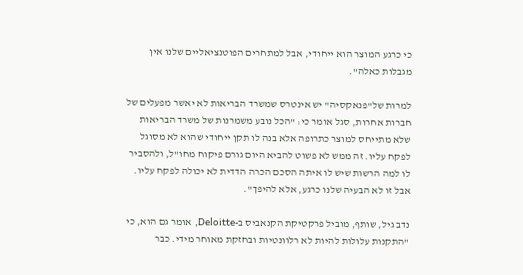כי כרגע המוצר הוא ייחודי, אבל למתחרים הפוטנציאליים שלנו אין מגבלות כאלה".

למרות של"פנאקסיה" יש אינטרס שמשרד הבריאות לא יאשר מפעלים של חברות אחרות, סגל אומר כי: "הכל נובע משמרנות של משרד הבריאות שלא מתייחס למוצר כתרופה אלא בנה לו תקן ייחודי שהוא לא מסוגל לפקח עליו. זה ממש לא פשוט להביא היום גורם פיקוח מחו"ל, ולהסביר לו למה הרשות שיש לו איתה הסכם הכרה הדדית לא יכולה לפקח עליו. אבל זו לא הבעיה שלנו כרגע, אלא להיפך".

נדב גיל, שותף, מוביל פרקטיקת הקנאביס ב-Deloitte, אומר גם הוא, כי "התקנות עלולות להיות לא רלוונטיות ובחזקת מאוחר מידי. כבר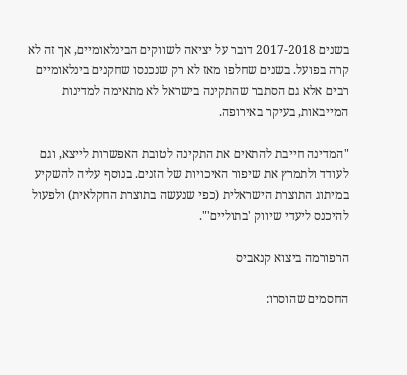בשנים 2017-2018 דובר על יציאה לשווקים הבינלאומיים, אך זה לא קרה בפועל. בשנים שחלפו מאז לא רק שנכנסו שחקנים בינלאומיים רבים אלא גם הסתבר שהתקינה בישראל לא מתאימה למדינות המייבאות, בעיקר באירופה.

"המדינה חייבת להתאים את התקינה לטובת האפשרות לייצא, וגם לעודד ולתמרץ את שיפור האיכויות של הזנים. בנוסף עליה להשקיע במיתוג התוצרת הישראלית (כפי שנעשה בתוצרת החקלאית) ולפעול להיכנס ליעדי שיווק 'בתוליים'".

הרפורמה ביצוא קנאביס

החסמים שהוסרו: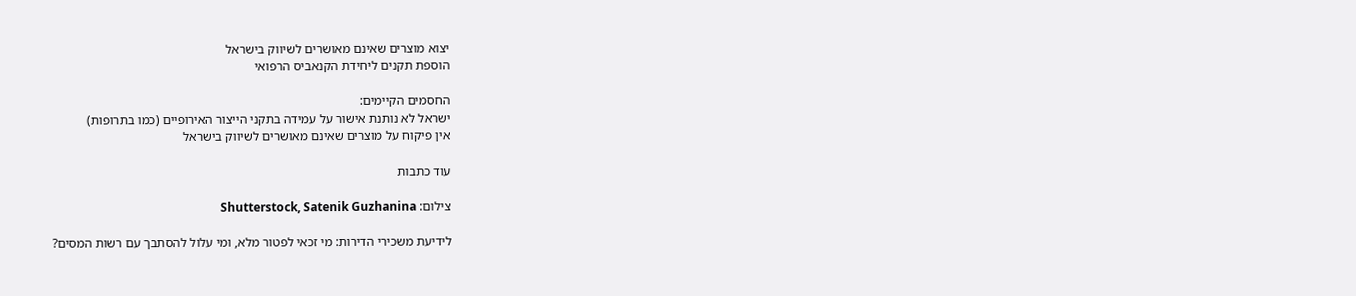יצוא מוצרים שאינם מאושרים לשיווק בישראל
הוספת תקנים ליחידת הקנאביס הרפואי

החסמים הקיימים:
ישראל לא נותנת אישור על עמידה בתקני הייצור האירופיים (כמו בתרופות)
אין פיקוח על מוצרים שאינם מאושרים לשיווק בישראל

עוד כתבות

צילום: Shutterstock, Satenik Guzhanina

לידיעת משכירי הדירות: מי זכאי לפטור מלא, ומי עלול להסתבך עם רשות המסים?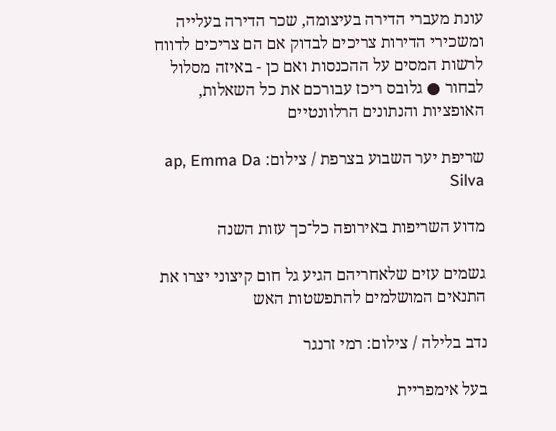עונת מעברי הדירה בעיצומה, שכר הדירה בעלייה ומשכירי הדירות צריכים לבדוק אם הם צריכים לדווח לרשות המסים על ההכנסות ואם כן - באיזה מסלול לבחור ● גלובס ריכז עבורכם את כל השאלות, האופציות והנתונים הרלוונטיים

שריפת יער השבוע בצרפת / צילום: ap, Emma Da Silva

מדוע השריפות באירופה כל־כך עזות השנה

גשמים עזים שלאחריהם הגיע גל חום קיצוני יצרו את התנאים המושלמים להתפשטות האש

נדב בלילה / צילום: רמי זרנגר

בעל אימפריית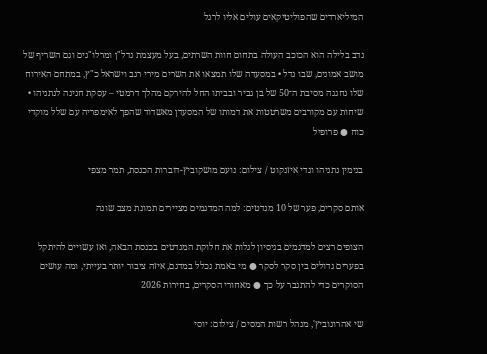המיליארדים שהפוליטיקאים עולים אליו לרגל

נדב בלילה הוא הכוכב העולה בתחום חוות השרתים, בעל מעצמת נדל"ן ומרלו"גים וגם השריף של מושב אמונים, שבו גדל • במסעדה שלו תמצאו את השרים מירי רגב וישראל כ"ץ, במתחם האירוח שלו נחגגה מסיבת ה־50 של בן גביר ובביתו החל להירקם מהלך דרמטי – עסקת חנינה לנתניהו • שיחות עם מקורבים משרטטות את דמותו של המסעדן מאשדוד שהפך לאימפריה עם שלל מוקדי כוח ● פרופיל

בנימין נתניהו וגדי איזנקוט / צילום: נועם מושקוביץ-דוברות הכנסת, תמר מצפי

אותם סקרים, פער של 10 מנדטים: למה המדגמים מציירים תמונת מצב שונה

הצופים רצים למדגמים בניסיון לגלות את חלוקת המנדטים בכנסת הבאה, ואז עשויים להיתקל בפערים גדולים בין סקר לסקר ● מי באמת נכלל במדגם, איזה ציבור יותר בעייתי, ומה עושים הסוקרים כדי להתגבר על כך ● מאחורי הסקרים, בחירות 2026

שי אהרונוביץ', מנהל רשות המסים / צילום: יוסי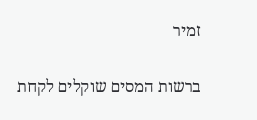זמיר

ברשות המסים שוקלים לקחת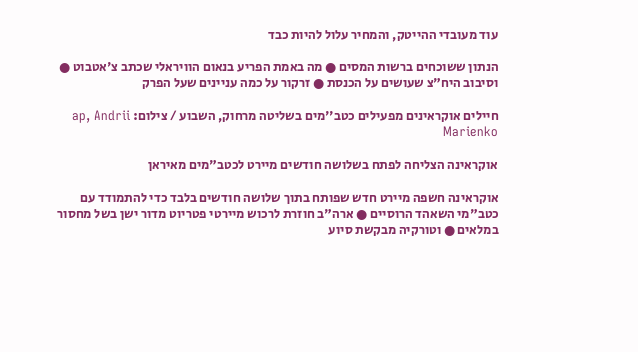עוד מעובדי ההייטק, והמחיר עלול להיות כבד

הנתון ששוכחים ברשות המסים ● מה באמת הפריע בנאום הוויראלי שכתב צ'אטבוט ● וסיבוב היח"צ שעושים על הכנסת ● זרקור על כמה עניינים שעל הפרק

חיילים אוקראינים מפעילים כטב''מים בשליטה מרחוק, השבוע / צילום: ap, Andrii Marienko

אוקראינה הצליחה לפתח בשלושה חודשים מיירט לכטב"מים מאיראן

אוקראינה חשפה מיירט חדש שפותח בתוך שלושה חודשים בלבד כדי להתמודד עם כטב"מי השאהד הרוסיים ● ארה"ב חוזרת לרכוש מיירטי פטריוט מדור ישן בשל מחסור במלאים ● וטורקיה מבקשת סיוע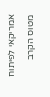אמריקאי לפיתוח מטוס הקרב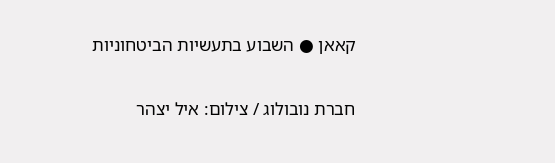קאאן ● השבוע בתעשיות הביטחוניות

חברת נובולוג / צילום: איל יצהר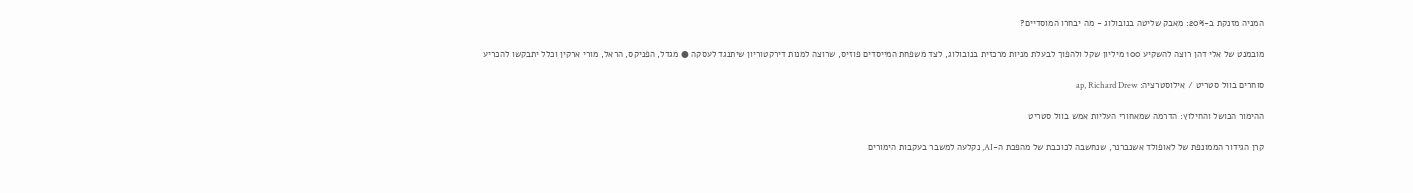המניה מזנקת ב-20%: מאבק שליטה בנובולוג - מה יבחרו המוסדיים?

מובמנט של אלי דהן רוצה להשקיע 100 מיליון שקל ולהפוך לבעלת מניות מרכזית בנובולוג, לצד משפחת המייסדים פוזיס, שרוצה למנות דירקטוריון שיתנגד לעסקה ● מגדל, הפניקס, הראל, מורי ארקין וכלל יתבקשו להכריע

סוחרים בוול סטריט / אילוסטרציה: ap, Richard Drew

ההימור הכושל והחילוץ: הדרמה שמאחורי העליות אמש בוול סטריט

קרן הגידור הממונפת של לאופולד אשנברנר, שנחשבה לכוכבת של מהפכת ה-AI, נקלעה למשבר בעקבות הימורים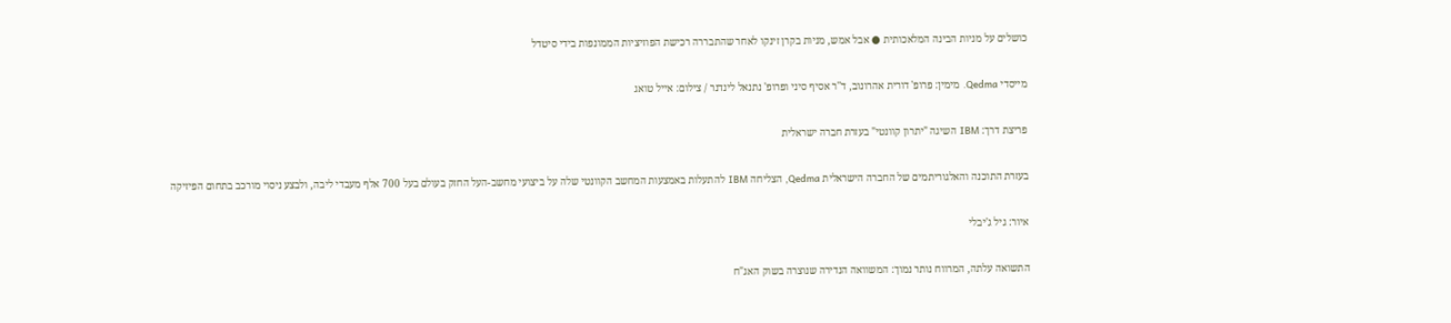כושלים על מניות הבינה המלאכותית ● אבל אמש, מניות בקרן זינקו לאחר שהתבררה רכישת הפוזיציות הממונפות בידי סיטדל

מייסדי Qedma. מימין: פרופ' דורית אהרונוב, ד''ר אסיף סיני ופרופ' נתנאל לינדנר / צילום: אייל טואג

פריצת דרך: IBM השיגה "יתרון קוונטי" בעזרת חברה ישראלית

בעזרת התוכנה והאלגוריתמים של החברה הישראלית Qedma, הצליחה IBM להתעלות באמצעות המחשב הקוונטי שלה על ביצועי מחשב-העל החזק בעולם בעל 700 אלף מעבדי ליבה, ולבצע ניסוי מורכב בתחום הפיזיקה

איור: גיל ג'יבלי

התשואה עלתה, המרווח נותר נמוך: המשוואה הנדירה שנוצרה בשוק האג"ח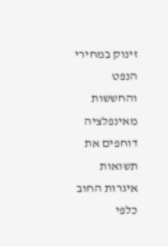זינוק במחירי הנפט והחששות מאינפלציה דוחפים את תשואות איגרות החוב כלפי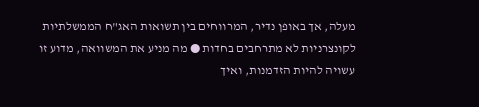מעלה, אך באופן נדיר, המרווחים בין תשואות האג"ח הממשלתיות לקונצרניות לא מתרחבים בחדות ● מה מניע את המשוואה, מדוע זו עשויה להיות הזדמנות, ואיך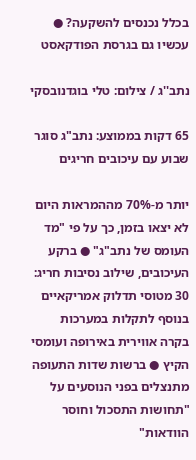בכלל נכנסים להשקעה? ● עכשיו גם בגרסת הפודקאסט

נתב''ג / צילום: טלי בוגדנובסקי

65 דקות בממוצע: נתב"ג סוגר שבוע עם עיכובים חריגים

יותר מ-70% מההמראות היום לא יצאו בזמן, כך על פי "מד העומס של נתב"ג" ● ברקע העיכובים, שילוב נסיבות חריג: 30 מטוסי תדלוק אמריקאיים בנוסף לתקלות במערכות בקרה אווירית באירופה ועומסי הקיץ ● ברשות שדות התעופה מתנצלים בפני הנוסעים על "תחושות התסכול וחוסר הוודאות"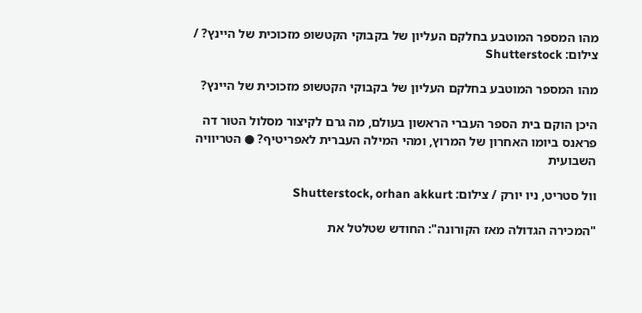מהו המספר המוטבע בחלקם העליון של בקבוקי הקטשופ מזכוכית של היינץ? / צילום: Shutterstock

מהו המספר המוטבע בחלקם העליון של בקבוקי הקטשופ מזכוכית של היינץ?

היכן הוקם בית הספר העברי הראשון בעולם, מה גרם לקיצור מסלול הטור דה פראנס ביומו האחרון של המרוץ, ומהי המילה העברית לאפריטיף? ● הטריוויה השבועית

וול סטריט, ניו יורק / צילום: Shutterstock, orhan akkurt

"המכירה הגדולה מאז הקורונה": החודש שטלטל את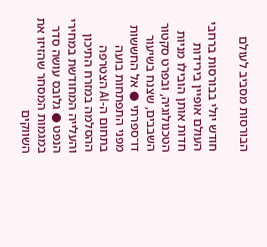הבורסות מסביב לעולם

חודש יולי בבורסות ברחבי העולם אופיין בירידות חדות אותן הובילו מניות הטכנולוגיה, ובפרט סקטור השבבים, שצנח בשיעור דו־ספרתי ● אל החששות מפני התפתחות בועה בתחום ה-AI הצטרפה ההסלמה במזרח התיכון והעלייה המחודשת במחירי הנפט ● גלובס עושה סדר במגמות המסחר שהזיזו את השווקים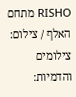RISHO מתחם האלף / צילום: צילומים והדמיות: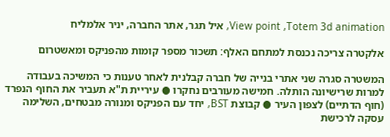View point ,Totem 3d animation, איל תגר, אתר החברה, יניר אלמליח

אלקטרה צריכה נכנסת למתחם האלף: תשכור מספר קומות מהפניקס ומאשטרום

המשטרה סגרה שני אתרי בנייה של חברה קבלנית לאחר טענות כי המשיכה בעבודה למרות שרישיונה הותלה. חמישה מעורבים נחקרו ● עיריית ת"א תעביר את החוף הנפרד (חוף הדתיים) לצפון העיר ● קבוצת BST, יחד עם הפניקס ומנורה מבטחים, השלימה עסקה לרכישת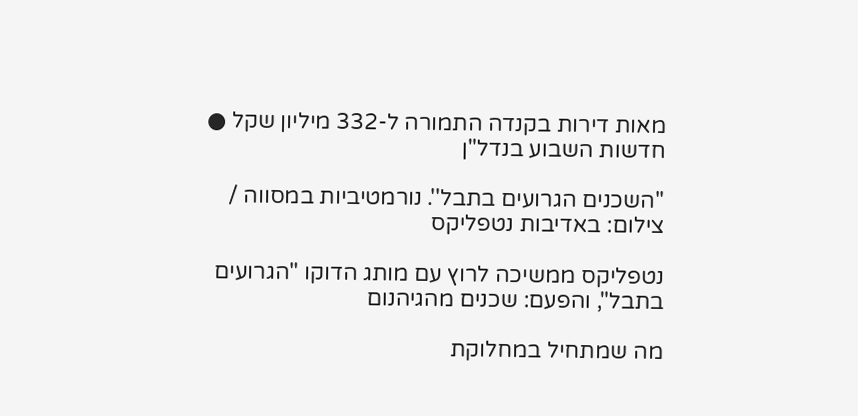מאות דירות בקנדה התמורה ל-332 מיליון שקל ● חדשות השבוע בנדל"ן

''השכנים הגרועים בתבל''. נורמטיביות במסווה / צילום: באדיבות נטפליקס

נטפליקס ממשיכה לרוץ עם מותג הדוקו "הגרועים בתבל", והפעם: שכנים מהגיהנום

מה שמתחיל במחלוקת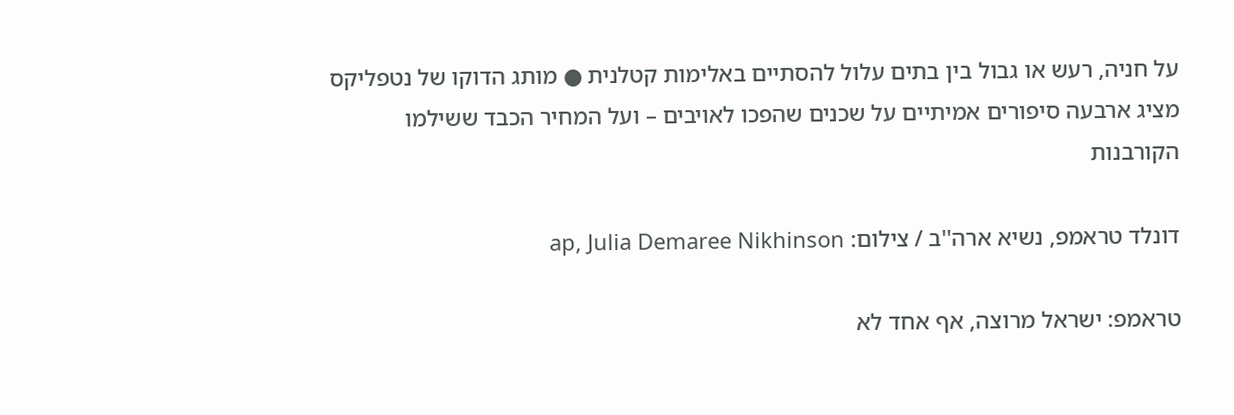על חניה, רעש או גבול בין בתים עלול להסתיים באלימות קטלנית ● מותג הדוקו של נטפליקס מציג ארבעה סיפורים אמיתיים על שכנים שהפכו לאויבים – ועל המחיר הכבד ששילמו הקורבנות

דונלד טראמפ, נשיא ארה''ב / צילום: ap, Julia Demaree Nikhinson

טראמפ: ישראל מרוצה, אף אחד לא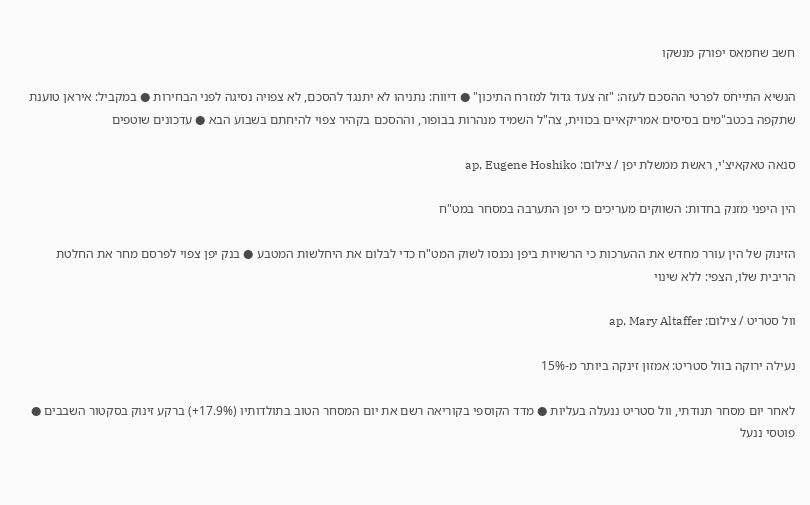חשב שחמאס יפורק מנשקו

הנשיא התייחס לפרטי ההסכם לעזה: "זה צעד גדול למזרח התיכון" ● דיווח: נתניהו לא יתנגד להסכם, לא צפויה נסיגה לפני הבחירות ● במקביל: איראן טוענת שתקפה בכטב"מים בסיסים אמריקאיים בכווית, צה"ל השמיד מנהרות בבופור, וההסכם בקהיר צפוי להיחתם בשבוע הבא ● עדכונים שוטפים

סנאה טאקאיצ'י, ראשת ממשלת יפן / צילום: ap, Eugene Hoshiko

הין היפני מזנק בחדות: השווקים מעריכים כי יפן התערבה במסחר במט"ח

הזינוק של הין עורר מחדש את ההערכות כי הרשויות ביפן נכנסו לשוק המט"ח כדי לבלום את היחלשות המטבע ● בנק יפן צפוי לפרסם מחר את החלטת הריבית שלו, הצפי: ללא שינוי

וול סטריט / צילום: ap, Mary Altaffer

נעילה ירוקה בוול סטריט: אמזון זינקה ביותר מ-15%

לאחר יום מסחר תנודתי, וול סטריט ננעלה בעליות ● מדד הקוספי בקוריאה רשם את יום המסחר הטוב בתולדותיו (17.9%+) ברקע זינוק בסקטור השבבים ● פוטסי ננעל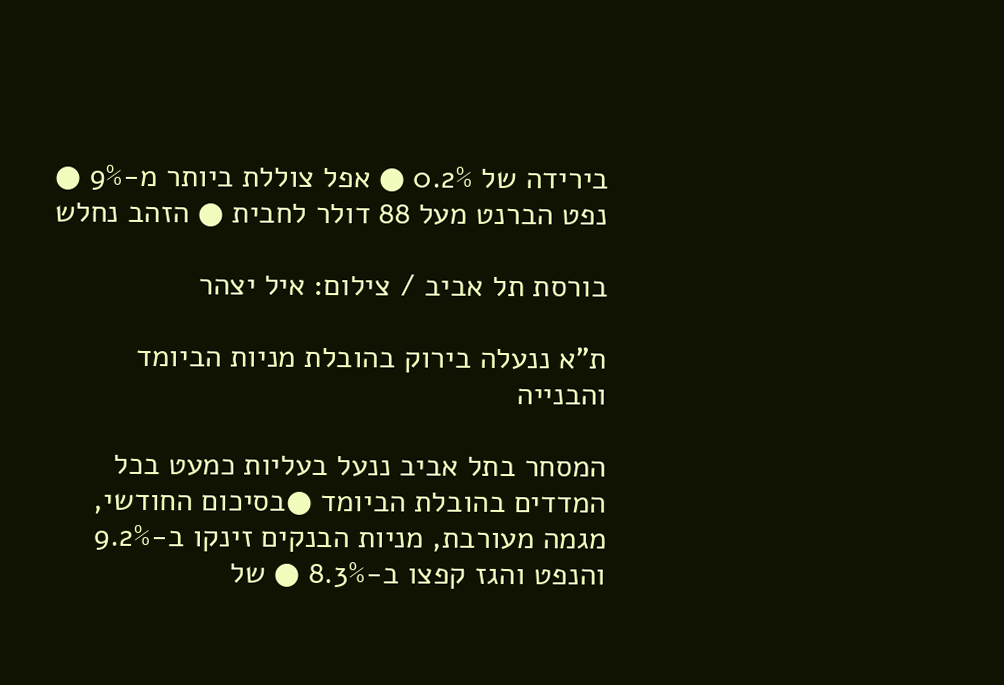בירידה של 0.2% ● אפל צוללת ביותר מ-9% ● נפט הברנט מעל 88 דולר לחבית ● הזהב נחלש

בורסת תל אביב / צילום: איל יצהר

ת"א ננעלה בירוק בהובלת מניות הביומד והבנייה

המסחר בתל אביב ננעל בעליות כמעט בכל המדדים בהובלת הביומד ●בסיכום החודשי, מגמה מעורבת, מניות הבנקים זינקו ב-9.2% והנפט והגז קפצו ב-8.3% ● של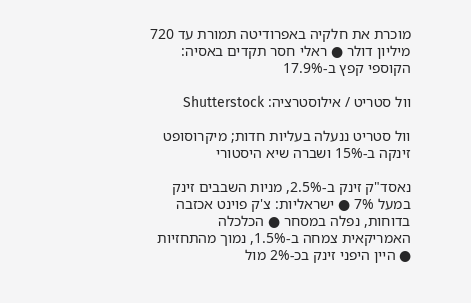מוכרת את חלקיה באפרודיטה תמורת עד 720 מיליון דולר ● ראלי חסר תקדים באסיה: הקוספי קפץ ב-17.9%

וול סטריט / אילוסטרציה: Shutterstock

וול סטריט ננעלה בעליות חדות; מיקרוסופט זינקה ב-15% ושברה שיא היסטורי

נאסד"ק זינק ב-2.5%, מניות השבבים זינק במעל 7% ● ישראליות: צ'ק פוינט אכזבה בדוחות, נפלה במסחר ● הכלכלה האמריקאית צמחה ב-1.5%, נמוך מהתחזיות ● היין היפני זינק בכ-2% מול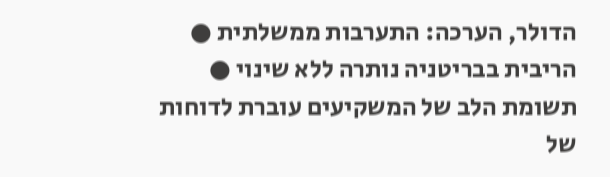הדולר, הערכה: התערבות ממשלתית ● הריבית בבריטניה נותרה ללא שינוי ● תשומת הלב של המשקיעים עוברת לדוחות של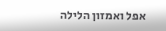אפל ואמזון הלילה